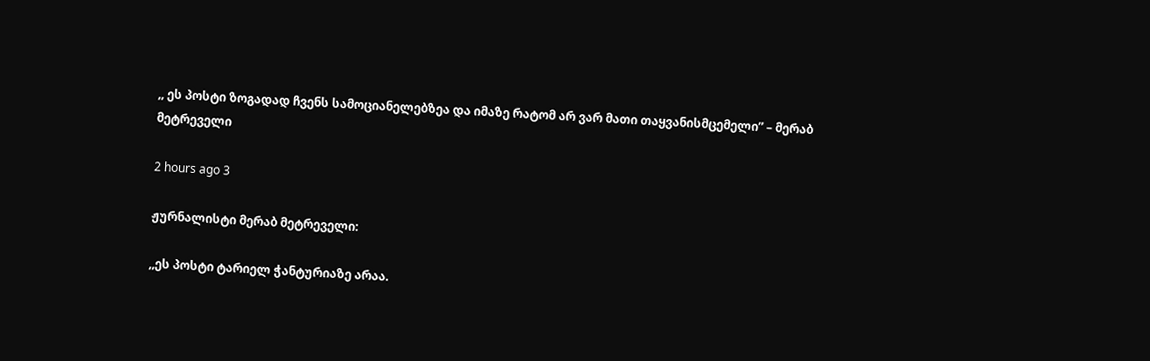,, ეს პოსტი ზოგადად ჩვენს სამოციანელებზეა და იმაზე რატომ არ ვარ მათი თაყვანისმცემელი” – მერაბ მეტრეველი

2 hours ago 3

ჟურნალისტი მერაბ მეტრეველი:

,,ეს პოსტი ტარიელ ჭანტურიაზე არაა.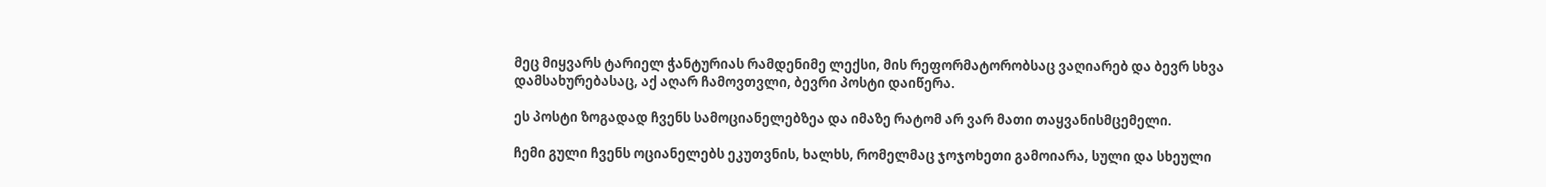მეც მიყვარს ტარიელ ჭანტურიას რამდენიმე ლექსი, მის რეფორმატორობსაც ვაღიარებ და ბევრ სხვა დამსახურებასაც, აქ აღარ ჩამოვთვლი, ბევრი პოსტი დაიწერა.

ეს პოსტი ზოგადად ჩვენს სამოციანელებზეა და იმაზე რატომ არ ვარ მათი თაყვანისმცემელი.

ჩემი გული ჩვენს ოციანელებს ეკუთვნის, ხალხს, რომელმაც ჯოჯოხეთი გამოიარა, სული და სხეული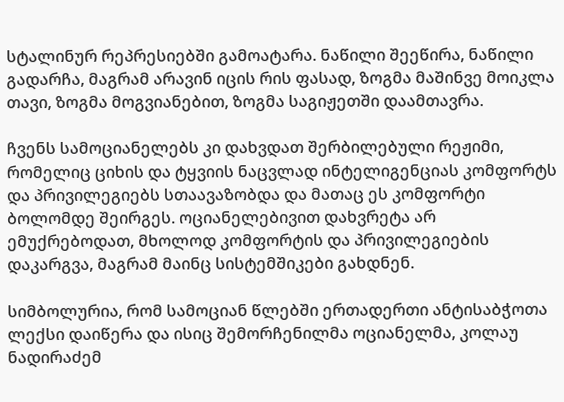სტალინურ რეპრესიებში გამოატარა. ნაწილი შეეწირა, ნაწილი გადარჩა, მაგრამ არავინ იცის რის ფასად, ზოგმა მაშინვე მოიკლა თავი, ზოგმა მოგვიანებით, ზოგმა საგიჟეთში დაამთავრა.

ჩვენს სამოციანელებს კი დახვდათ შერბილებული რეჟიმი, რომელიც ციხის და ტყვიის ნაცვლად ინტელიგენციას კომფორტს და პრივილეგიებს სთაავაზობდა და მათაც ეს კომფორტი ბოლომდე შეირგეს. ოციანელებივით დახვრეტა არ ემუქრებოდათ, მხოლოდ კომფორტის და პრივილეგიების დაკარგვა, მაგრამ მაინც სისტემშიკები გახდნენ.

სიმბოლურია, რომ სამოციან წლებში ერთადერთი ანტისაბჭოთა ლექსი დაიწერა და ისიც შემორჩენილმა ოციანელმა, კოლაუ ნადირაძემ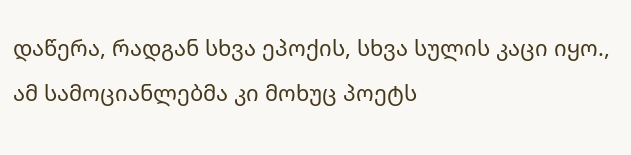დაწერა, რადგან სხვა ეპოქის, სხვა სულის კაცი იყო., ამ სამოციანლებმა კი მოხუც პოეტს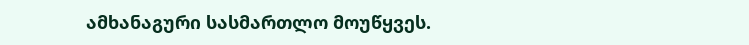ამხანაგური სასმართლო მოუწყვეს.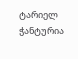ტარიელ ჭანტურია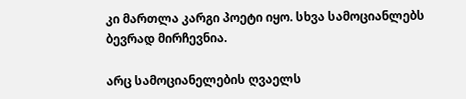კი მართლა კარგი პოეტი იყო. სხვა სამოციანლებს ბევრად მირჩევნია.

არც სამოციანელების ღვაელს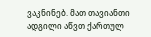ვაკნინებ. მათ თავიანთი ადგილი აწვთ ქართულ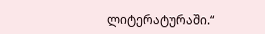ლიტერატურაში.“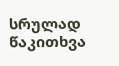სრულად წაკითხვა